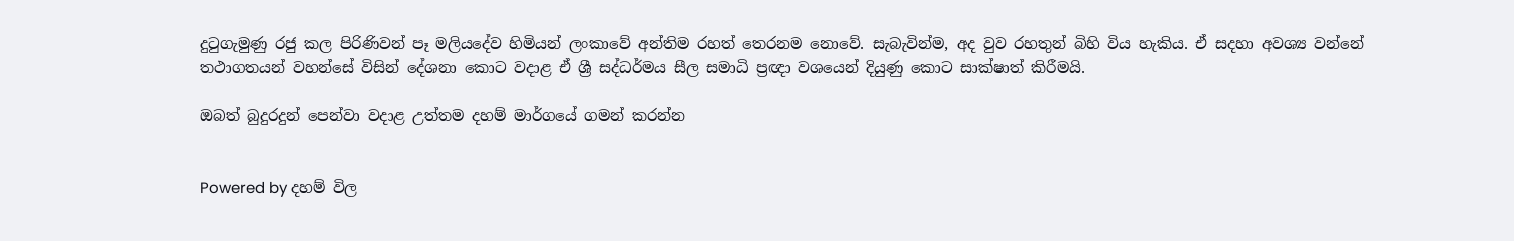දුටුගැමුණු රජු කල පිරිණිවන් පෑ මලියදේව හිමියන් ලංකාවේ අන්තිම රහත් තෙරනම නොවේ. සැබැවින්ම, අද වුව රහතුන් බිහි විය හැකිය. ඒ සදහා අවශ්‍ය වන්නේ තථාගතයන් වහන්සේ විසින් දේශනා කොට වදාළ ඒ ශ්‍රී සද්ධර්මය සීල සමාධි ප්‍රඥා වශයෙන් දියුණු කොට සාක්ෂාත් කිරීමයි.

ඔබත් බුදුරදුන් පෙන්වා වදාළ උත්තම දහම් මාර්ගයේ ගමන් කරන්න


Powered by දහම් විල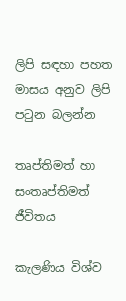ලිපි සඳහා පහත මාසය අනුව ලිපි පටුන බලන්න

තෘප්තිමත් හා සංතෘප්තිමත් ජීවිතය

කැලණිය විශ්ව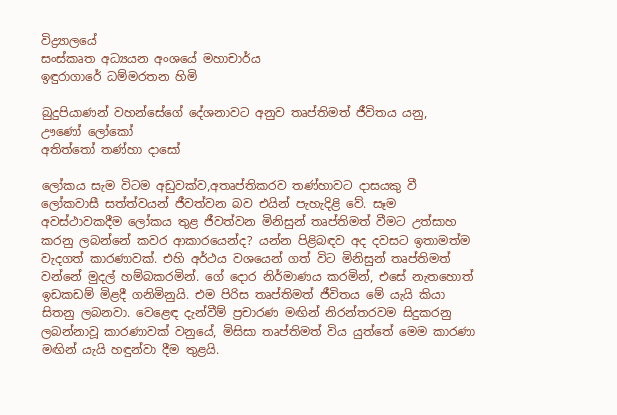විද්‍ර්‍යාලයේ
සංස්කෘත අධ්‍යයන අංශයේ මහාචාර්ය
ඉඳුරාගාරේ ධම්මරතන හිමි

බුදුපියාණන් වහන්සේගේ දේශනාවට අනුව තෘප්තිමත් ජීවිතය යනු,
ඌණෝ ලෝකෝ
අතිත්තෝ තණ්හා දාසෝ

ලෝකය සැම විටම අඩුවක්ව,අතෘප්තිකරව තණ්හාවට දාසයකු වී ලෝකවාසී සත්ත්වයන් ජීවත්වන බව එයින් පැහැදිළි වේ. සෑම අවස්ථාවකදීම ලෝකය තුළ ජීවත්වන මිනිසුන් තෘප්තිමත් වීමට උත්සාහ කරනු ලබන්නේ කවර ආකාරයෙන්ද? යන්න පිළිබඳව අද දවසට ඉතාමත්ම වැදගත් කාරණාවක්. එහි අර්ථය වශයෙන් ගත් විට මිනිසුන් තෘප්තිමත් වන්නේ මුදල් හම්බකරමින්. ගේ දොර නිර්මාණය කරමින්, එසේ නැතහොත් ඉඩකඩම් මිළදී ගනිමිනුයි. එම පිරිස තෘප්තිමත් ජීවිතය මේ යැයි කියා සිතනු ලබනවා. වෙළෙඳ දැන්වීම් ප්‍රචාරණ මඟින් නිරන්තරවම සිදුකරනු ලබන්නාවූ කාරණාවක් වනුයේ, මිසිසා තෘප්තිමත් විය යුත්තේ මෙම කාරණා මඟින් යැයි හඳුන්වා දීම තුළයි.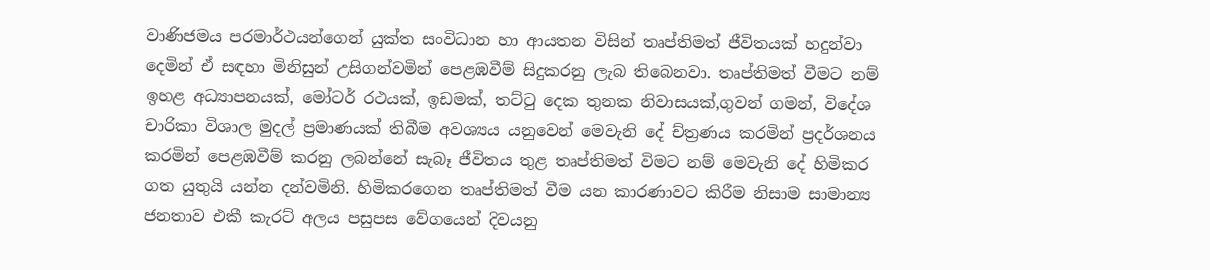වාණිජමය පරමාර්ථයන්ගෙන් යුක්ත සංවිධාන හා ආයතන විසින් තෘප්තිමත් ජීවිතයක් හදුන්වා දෙමින් ඒ සඳහා මිනිසුන් උසිගන්වමින් පෙළඹවීම් සිදුකරනු ලැබ තිබෙනවා. තෘප්තිමත් වීමට නම් ඉහළ අධ්‍යාපනයක්, මෝටර් රථයක්, ඉඩමක්, තට්ටු දෙක තුනක නිවාසයක්,ගුවන් ගමන්, විදේශ චාරිකා විශාල මුදල් ප්‍රමාණයක් තිබීම අවශ්‍යය යනුවෙන් මෙවැනි දේ ච්ත්‍රණය කරමින් ප්‍රදර්ශනය කරමින් පෙළඹවීම් කරනු ලබන්නේ සැබෑ ජීවිතය තුළ තෘප්තිමත් විමට නම් මෙවැනි දේ හිමිකර ගත යුතුයි යන්න දන්වමිනි. හිමිකරගෙන තෘප්තිමත් වීම යන කාරණාවට කිරීම නිසාම සාමාන්‍ය ජනතාව එකී කැරට් අලය පසුපස වේගයෙන් දිවයනු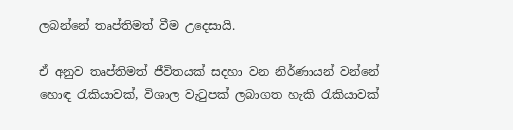ලබන්නේ තෘප්තිමත් වීම උදෙසායි.

ඒ අනුව තෘප්තිමත් ජීවිතයක් සදහා වන නිර්ණායන් වන්නේ හොඳ රැකියාවක්, විශාල වැටුපක් ලබාගත හැකි රැකියාවක්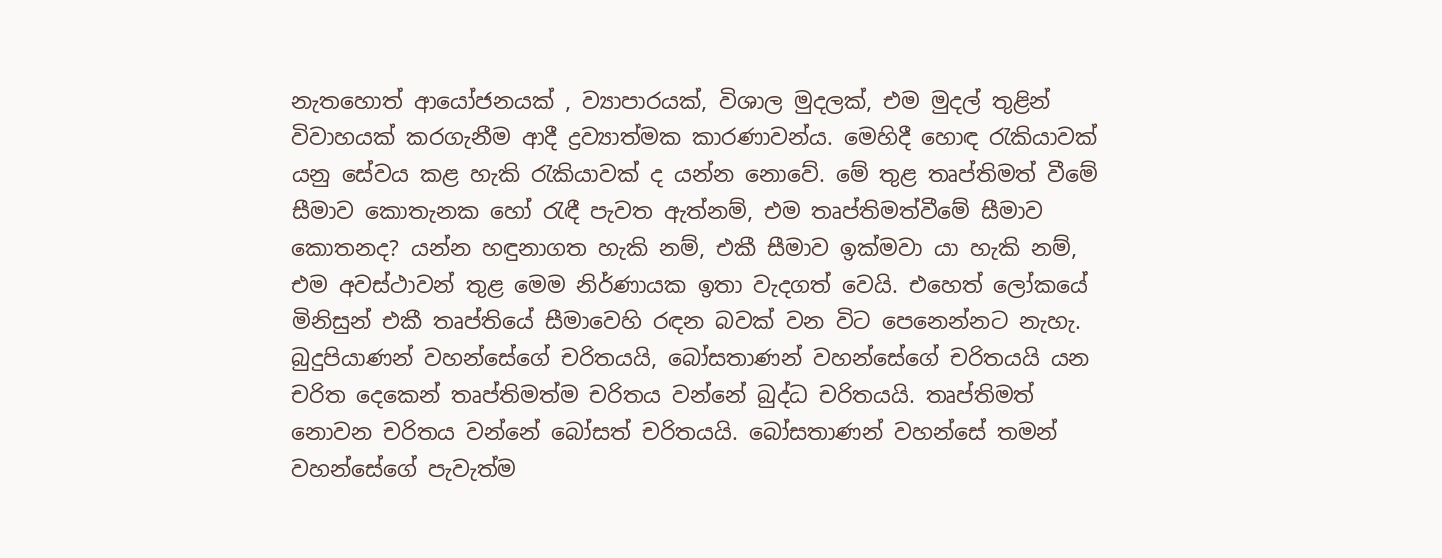නැතහොත් ආයෝජනයක් , ව්‍යාපාරයක්, විශාල මුදලක්, එම මුදල් තුළින් විවාහයක් කරගැනීම ආදී ද්‍රව්‍යාත්මක කාරණාවන්ය. මෙහිදී හොඳ රැකියාවක් යනු සේවය කළ හැකි රැකියාවක් ද යන්න නොවේ. මේ තුළ තෘප්තිමත් වීමේ සීමාව කොතැනක හෝ රැඳී පැවත ඇත්නම්, එම තෘප්තිමත්වීමේ සීමාව කොතනද? යන්න හඳුනාගත හැකි නම්, එකී සීමාව ඉක්මවා යා හැකි නම්, එම අවස්ථාවන් තුළ මෙම නිර්ණායක ඉතා වැදගත් වෙයි. එහෙත් ලෝකයේ මිනිසුන් එකී තෘප්තියේ සීමාවෙහි රඳන බවක් වන විට පෙනෙන්නට නැහැ.
බුදුපියාණන් වහන්සේගේ චරිතයයි, බෝසතාණන් වහන්සේගේ චරිතයයි යන චරිත දෙකෙන් තෘප්තිමත්ම චරිතය වන්නේ බුද්ධ චරිතයයි. තෘප්තිමත් නොවන චරිතය වන්නේ බෝසත් චරිතයයි. බෝසතාණන් වහන්සේ තමන් වහන්සේගේ පැවැත්ම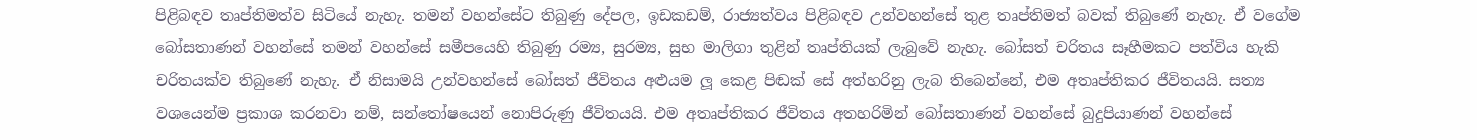පිළිබඳව තෘප්තිමත්ව සිටියේ නැහැ. තමන් වහන්සේට තිබුණු දේපල, ඉඩකඩම්, රාජ්‍යත්වය පිළිබඳව උන්වහන්සේ තුළ තෘප්තිමත් බවක් තිබුණේ නැහැ. ඒ වගේම බෝසතාණන් වහන්සේ තමන් වහන්සේ සමීපයෙහි තිබුණු රම්‍ය, සුරම්‍ය, සුභ මාලිගා තුළින් තෘප්තියක් ලැබුවේ නැහැ. බෝසත් චරිතය සෑහීමකට පත්විය හැකි චරිතයක්ව තිබුණේ නැහැ. ඒ නිසාමයි උන්වහන්සේ බෝසත් ජීවිතය අළුයම ලූ කෙළ පිඬක් සේ අත්හරිනු ලැබ තිබෙන්නේ, එම අතෘප්තිකර ජීවිතයයි. සත්‍ය වශයෙන්ම ප්‍රකාශ කරනවා නම්, සන්තෝෂයෙන් නොපිරුණු ජීවිතයයි. එම අතෘප්තිකර ජීවිතය අතහරිමින් බෝසතාණන් වහන්සේ බුදුපියාණන් වහන්සේ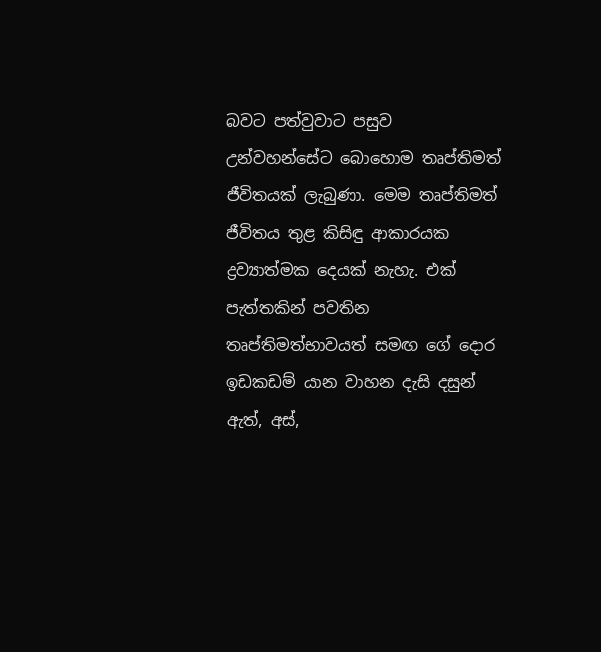බවට පත්වුවාට පසුව උන්වහන්සේට බොහොම තෘප්තිමත් ජීවිතයක් ලැබුණා. මෙම තෘප්තිමත් ජීවිතය තුළ කිසිඳු ආකාරයක ද්‍රව්‍යාත්මක දෙයක් නැහැ. එක් පැත්තකින් පවතින තෘප්තිමත්භාවයත් සමඟ ගේ දොර ඉඩකඩම් යාන වාහන දැසි දසුන් ඇත්, අස්,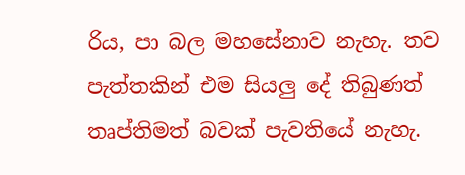රිය, පා බල මහසේනාව නැහැ. තව පැත්තකින් එම සියලු දේ තිබුණත් තෘප්තිමත් බවක් පැවතියේ නැහැ.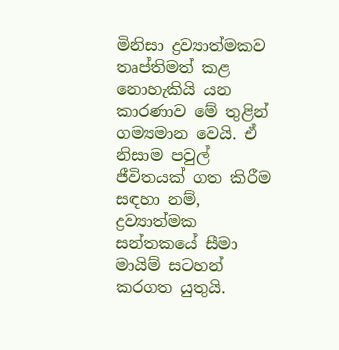මිනිසා ද්‍රව්‍යාත්මකව තෘප්තිමත් කළ නොහැකියි යන කාරණාව මේ තුළින් ගම්‍යමාන වෙයි. ඒ නිසාම පවුල් ජීවිතයක් ගත කිරීම සඳහා නම්, ද්‍රව්‍යාත්මක සන්තකයේ සීමා මායිම් සටහන් කරගත යුතුයි.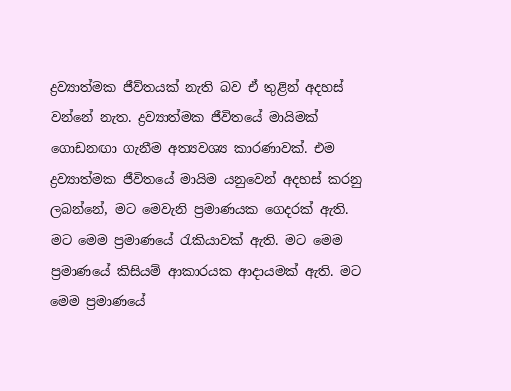ද්‍රව්‍යාත්මක ජීව්තයක් නැති බව ඒ තුළින් අදහස් වන්නේ නැත. ද්‍රව්‍යාත්මක ජීවිතයේ මායිමක් ගොඩනඟා ගැනීම අත්‍යවශ්‍ය කාරණාවක්. එම ද්‍රව්‍යාත්මක ජීවිතයේ මායිම යනුවෙන් අදහස් කරනු ලබන්නේ, මට මෙවැනි ප්‍රමාණයක ගෙදරක් ඇති. මට මෙම ප්‍රමාණයේ රැකියාවක් ඇති. මට මෙම ප්‍රමාණයේ කිසියම් ආකාරයක ආදායමක් ඇති. මට මෙම ප්‍රමාණයේ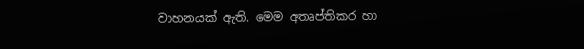වාහනයක් ඇති. මෙම අතෘප්තිකර හා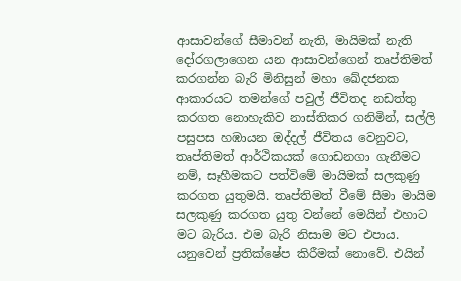ආසාවන්ගේ සීමාවන් නැති, මායිමක් නැති දෝරගලාගෙන යන ආසාවන්ගෙන් තෘප්තිමත් කරගන්න බැරි මිනිසුන් මහා ඛේදජනක ආකාරයට තමන්ගේ පවුල් ජීවිතද නඩත්තු කරගත නොහැකිව නාස්තිකර ගනිමින්, සල්ලි පසුපස හඹායන ඔද්දල් ජීවිතය වෙනුවට, තෘප්තිමත් ආර්ථිකයක් ගොඩනගා ගැනීමට නම්, සෑහීමකට පත්විමේ මායිමක් සලකුණු කරගත යුතුමයි. තෘප්තිමත් වීමේ සීමා මායිම සලකුණු කරගත යුතු වන්නේ මෙයින් එහාට මට බැරිය. එම බැරි නිසාම මට එපාය. යනුවෙන් ප්‍රතික්ෂේප කිරීමක් නොවේ. එයින්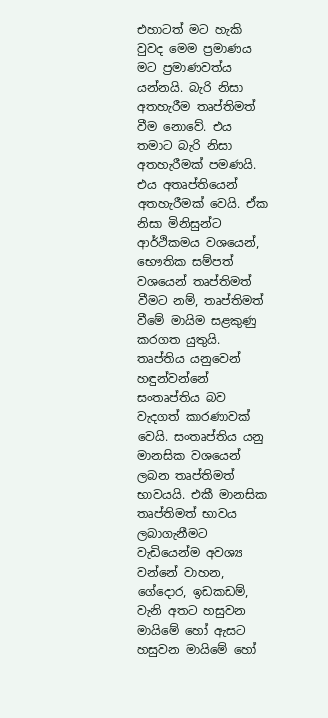එහාටත් මට හැකි වුවද මෙම ප්‍රමාණය මට ප්‍රමාණවත්ය යන්නයි. බැරි නිසා අතහැරීම තෘප්තිමත් වීම නොවේ. එය තමාට බැරි නිසා අතහැරීමක් පමණයි. එය අතෘප්තියෙන් අතහැරීමක් වෙයි. ඒක නිසා මිනිසුන්ට ආර්ථිකමය වශයෙන්, භෞතික සම්පත් වශයෙන් තෘප්තිමත් වීමට නම්, තෘප්තිමත් වීමේ මායිම සළකුණු කරගත යුතුයි. තෘප්තිය යනුවෙන් හඳුන්වන්නේ සංතෘප්තිය බව වැදගත් කාරණාවක් වෙයි. සංතෘප්තිය යනු මානසික වශයෙන් ලබන තෘප්තිමත් භාවයයි. එකී මානසික තෘප්තිමත් භාවය ලබාගැනීමට වැඩියෙන්ම අවශ්‍ය වන්නේ වාහන, ගේදොර, ඉඩකඩම්, වැනි අතට හසුවන මායිමේ හෝ ඇසට හසුවන මායිමේ හෝ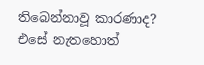තිබෙන්නාවූ කාරණාද? එසේ නැතහොත්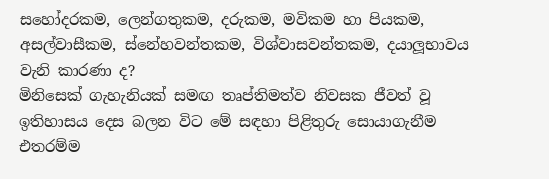සහෝදරකම, ලෙන්ගතුකම, දරුකම, මවිකම හා පියකම, අසල්වාසීකම, ස්නේහවන්තකම, විශ්වාසවන්තකම, දයාලූභාවය වැනි කාරණා ද?
මිනිසෙක් ගැහැනියක් සමඟ තෘප්තිමත්ව නිවසක ජීවත් වූ ඉතිහාසය දෙස බලන විට මේ සඳහා පිළිතුරු සොයාගැනීම එතරම්ම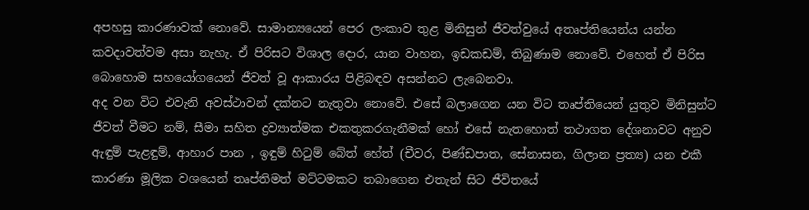අපහසු කාරණාවක් නොවේ. සාමාන්‍යයෙන් පෙර ලංකාව තුළ මිනිසුන් ජීවත්වුයේ අතෘප්තියෙන්ය යන්න කවදාවත්වම අසා නැහැ. ඒ පිරිසට විශාල දොර, යාන වාහන, ඉඩකඩම්, තිබුණාම නොවේ. එහෙත් ඒ පිරිස බොහොම සහයෝගයෙන් ජීවත් වූ ආකාරය පිළිබඳව අසන්නට ලැබෙනවා.
අද වන විට එවැනි අවස්ථාවන් දක්නට නැතුවා නොවේ. එසේ බලාගෙන යන විට තෘප්තියෙන් යුතුව මිනිසුන්ට ජීවත් වීමට නම්, සීමා සහිත ද්‍රව්‍යාත්මක එකතුකරගැනීමක් හෝ එසේ නැතහොත් තථාගත දේශනාවට අනුව ඇඳුම් පැළඳුම්, ආහාර පාන , ඉඳුම් හිටුම් බේත් හේත් (චීවර, පිණ්ඩපාත, සේනාසන, ගිලාන ප්‍රත්‍ය) යන එකී කාරණා මූලික වශයෙන් තෘප්තිමත් මට්ටමකට තබාගෙන එතැන් සිට ජීවිතයේ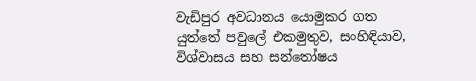වැඩිපුර අවධානය යොමුකර ගත යුත්තේ පවුලේ එකමුතුව, සංහිඳියාව, විශ්වාසය සහ සන්තෝෂය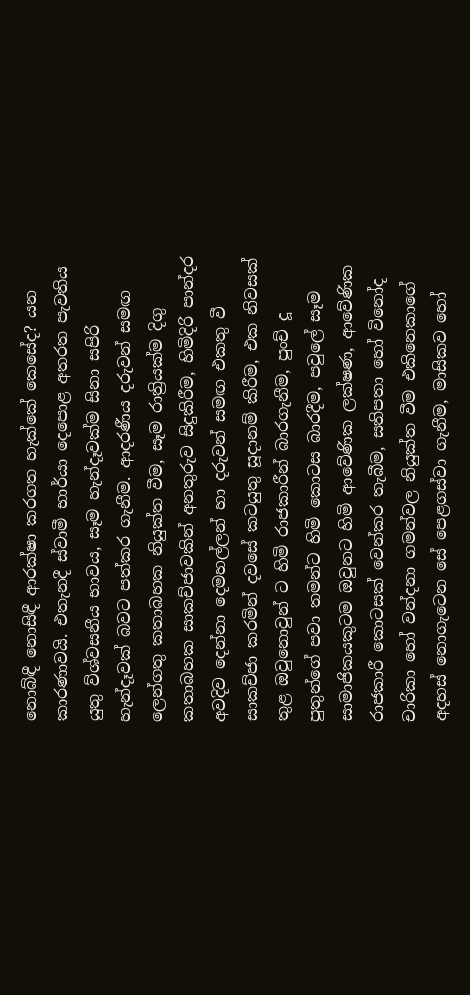නොබ්ඳී නොසිඳී ආරක්ෂා කරගත හැක්කේ කෙසේද? යන කාරණාවයි. එතැනදී ස්වාමී භාර්යා දෙපොළ අතරත පැවතිය යුතු ව්ශ්වසනීය භාවය, සෑම හැන්දෑවක්ම සිනා සපිරි හැන්දෑවක් බවට පත්කර ගැනීම. ආදරණීය දරුවන් සමඟ ලෙන්ගතු කතාබහක නියුක්ත වීම, සෑම රාත්‍රියක්ම දිගු කතාබහක සාකච්ජාවකින් අනතුරුව සිදුකිරීම, හිමිදිරි පාන්දර අවදිව දෙන්නා දෙමහල්ලන් හා දරුවන් සමඟ එකතු වී සාකච්ජා කරමින් දවසේ කටයුතු සූදානම් කිරීම, එක නිවසක් තුළ ඔවුනොවුන් ට හිමි රාජකාරීන් බාරගැනීම, පුංච් දූ පුතුන්ගේ පවා තමන්ට හිමි කොටස බාරදීම, පවුලේ සෑම සාමාජිකයකුටම ඔවුනට හිමි ආවේණික ලක්ෂණ, ආවේණික රාජකාරී කොටසක් වෙන්කර තැබීම, සතිපතා හෝ විනෝද චාරිකා හෝ වන්දනා ගමන්වල නියුක්ත වීම එකිනෙකාගේ අදහස් නොගැටෙන සේ පෙළගස්වා ගැනීම, මාසිකව හෝ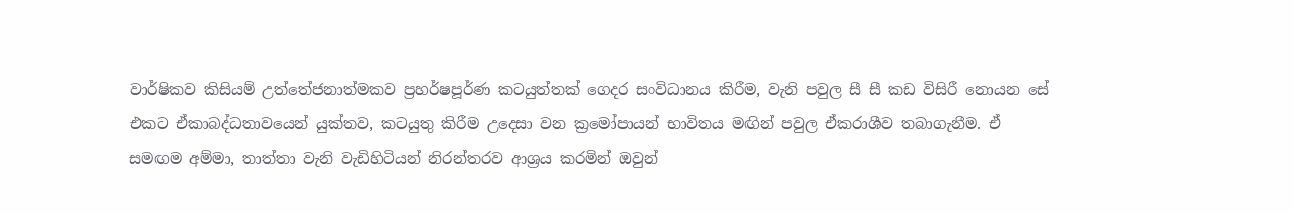වාර්ෂිකව කිසියම් උත්තේජනාත්මකව ප්‍රහර්ෂපූර්ණ කටයුත්තක් ගෙදර සංවිධානය කිරීම, වැනි පවුල සී සී කඩ විසිරී නොයන සේ එකට ඒකාබද්ධතාවයෙන් යුක්තව, කටයුතු කිරීම උදෙසා වන ක්‍රමෝපායන් භාවිතය මඟින් පවුල ඒකරාශීව තබාගැනීම. ඒ සමඟම අම්මා, තාත්තා වැනි වැඩිහිටියන් නිරන්තරව ආශ්‍රය කරමින් ඔවුන්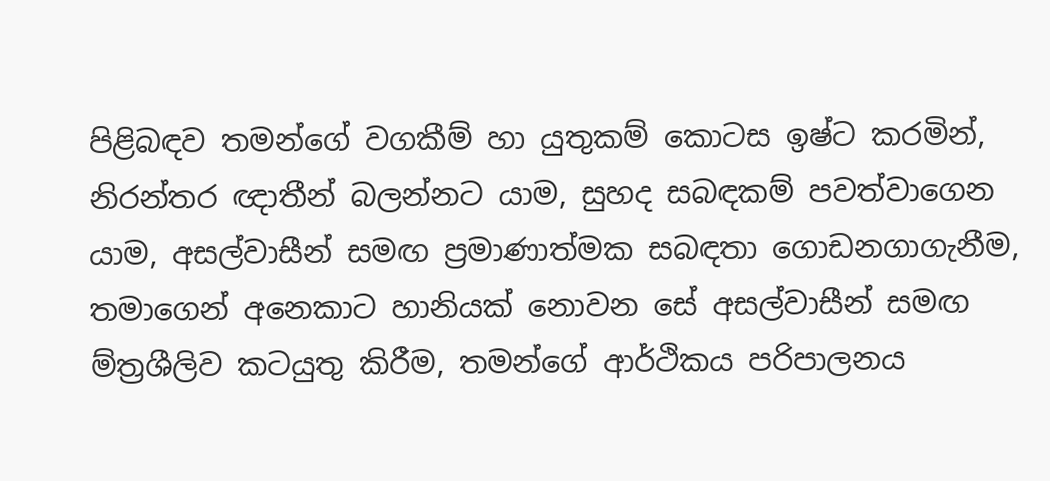පිළිබඳව තමන්ගේ වගකීම් හා යුතුකම් කොටස ඉෂ්ට කරමින්, නිරන්තර ඥාතීන් බලන්නට යාම, සුහද සබඳකම් පවත්වාගෙන යාම, අසල්වාසීන් සමඟ ප්‍රමාණාත්මක සබඳතා ගොඩනගාගැනීම, තමාගෙන් අනෙකාට හානියක් නොවන සේ අසල්වාසීන් සමඟ ම්ත්‍රශීලිව කටයුතු කිරීම, තමන්ගේ ආර්ථිකය පරිපාලනය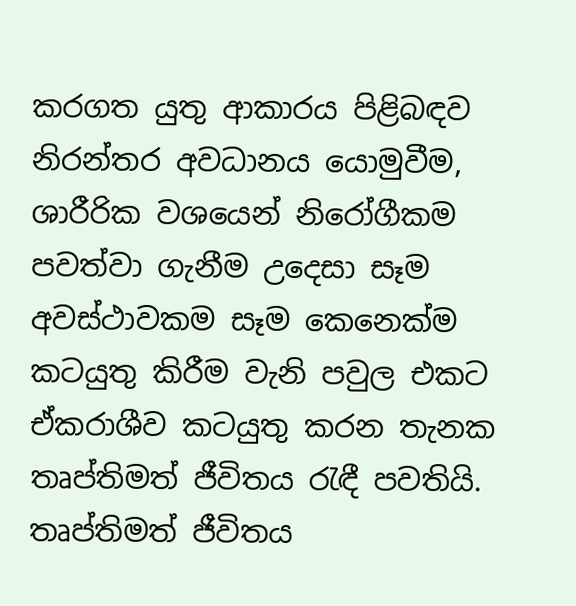කරගත යුතු ආකාරය පිළිබඳව නිරන්තර අවධානය යොමුවීම, ශාරීරික වශයෙන් නිරෝගීකම පවත්වා ගැනීම උදෙසා සෑම අවස්ථාවකම සෑම කෙනෙක්ම කටයුතු කිරීම වැනි පවුල එකට ඒකරාශීව කටයුතු කරන තැනක තෘප්තිමත් ජීවිතය රැඳී පවතියි.
තෘප්තිමත් ජීවිතය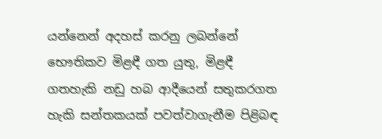යන්නෙන් අදහස් කරනු ලබන්නේ භෞතිකව මිළඳී ගත යුතු, මිළඳී ගතහැකි නඩු හබ ආදීයෙන් සතුකරගත හැකි සන්තකයක් පවත්වාගැනීම පිළිබඳ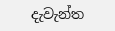දැවැන්ත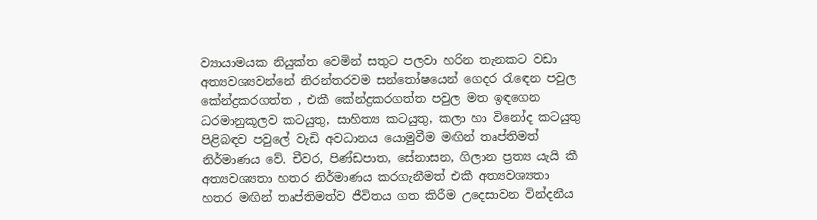ව්‍යායාමයක නියුක්ත වෙමින් සතුට පලවා හරින තැනකට වඩා අත්‍යවශ්‍යවන්නේ නිරන්තරවම සන්තෝෂයෙන් ගෙදර රැඳෙන පවුල කේන්ද්‍රකරගත්ත , එකී කේන්ද්‍රකරගත්ත පවුල මත ඉඳගෙන ධරමානුකූලව කටයුතු, සාහිත්‍ය කටයුතු, කලා හා විනෝද කටයුතු පිළිබඳව පවුලේ වැඩි අවධානය යොමුවීම මඟින් තෘප්තිමත් නිර්මාණය වේ. චීවර, පිණ්ඩපාත, සේනාසන, ගිලාන ප්‍රත්‍ය යැයි කී අත්‍යවශ්‍යතා හතර නිර්මාණය කරගැනීමත් එකී අත්‍යවශ්‍යතා හතර මඟින් තෘප්තිමත්ව ජීවිතය ගත කිරීම උදෙසාවන වින්දනීය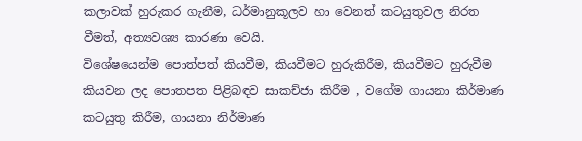කලාවක් හුරුකර ගැනීම, ධර්මානුකූලව හා වෙනත් කටයුතුවල නිරත වීමත්, අත්‍යවශ්‍ය කාරණා වෙයි.
විශේෂයෙන්ම පොත්පත් කියවීම, කියවීමට හුරුකිරීම, කියවීමට හුරුවීම කියවන ලද පොතපත පිළිබඳව සාකච්ජා කිරීම , වගේම ගායනා කිර්මාණ කටයුතු කිරීම, ගායනා නිර්මාණ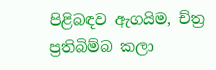පිළිබඳව ඇගයිම, ච්ත්‍ර ප්‍රතිබිම්බ කලා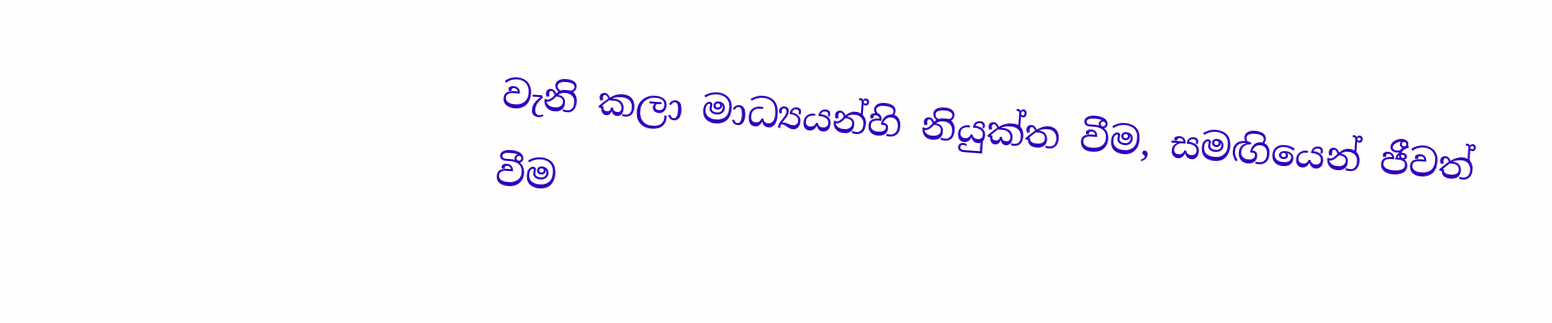වැනි කලා මාධ්‍යයන්හි නියුක්ත වීම, සමඟියෙන් ජීවත් වීම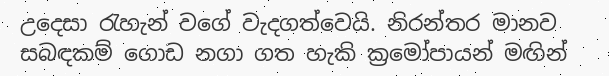උදෙසා රැහැන් වගේ වැදගත්වෙයි. නිරන්තර මානව සබඳකම් ගොඩ නගා ගත හැකි ක්‍රමෝපායන් මඟින්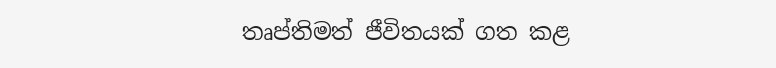තෘප්තිමත් ජීවිතයක් ගත කළ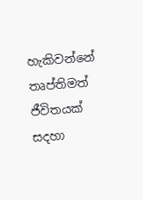හැකිවන්නේ තෘප්තිමත් ජීවිතයක් සදහා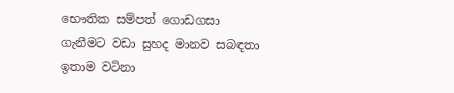භෞතික සම්පත් ගොඩගසා ගැනීමට වඩා සුහද මානව සබඳතා ඉතාම වටිනා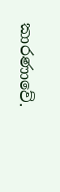කාරණාවේ.